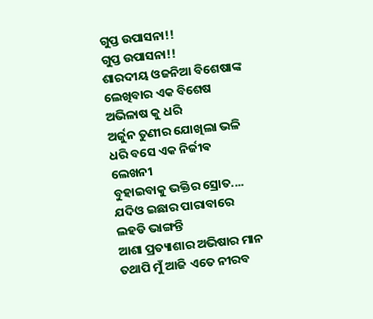ଗୁପ୍ତ ଉପାସନା!!
ଗୁପ୍ତ ଉପାସନା!!
ଶାରଦୀୟ ଓଜନିଆ ବିଶେଷାଙ୍କ
ଲେଖିବାର ଏକ ବିଶେଷ ଅଭିଳାଷ କୁ ଧରି
ଅର୍ଜୁନ ତୁଣୀର ଯୋଖିଲା ଭଳି
ଧରି ବସେ ଏକ ନିର୍ଜୀଵ ଲେଖନୀ
ବୁହାଇବାକୁ ଭକ୍ତିର ସ୍ରୋତ....
ଯଦିଓ ଇଛାର ପାରାବାରେ ଲହଡି ଭାଙ୍ଗନ୍ତି
ଆଶା ପ୍ରତ୍ୟାଶାର ଅଭିଷାର ମାନ
ତଥାପି ମୁଁ ଆଜି ଏତେ ନୀରବ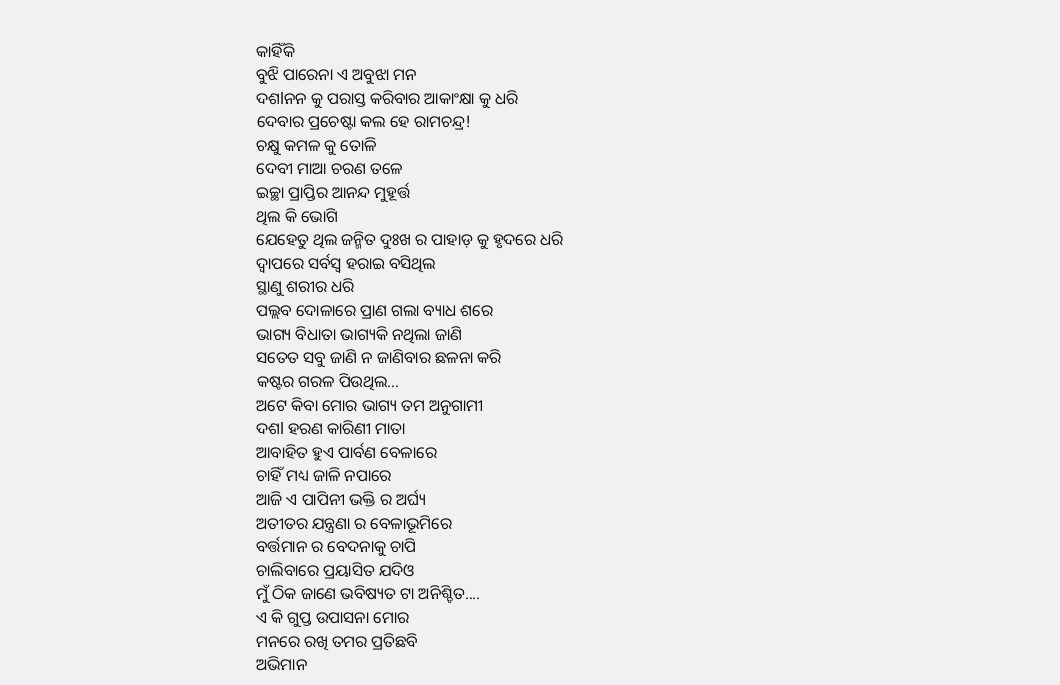କାହିଁକି
ବୁଝି ପାରେନା ଏ ଅବୁଝା ମନ
ଦଶlନନ କୁ ପରାସ୍ତ କରିବାର ଆକାଂକ୍ଷା କୁ ଧରି
ଦେବାର ପ୍ରଚେଷ୍ଟା କଲ ହେ ରାମଚନ୍ଦ୍ର!
ଚକ୍ଷୁ କମଳ କୁ ତୋଳି
ଦେବୀ ମାଆ ଚରଣ ତଳେ
ଇଚ୍ଛା ପ୍ରାପ୍ତିର ଆନନ୍ଦ ମୁହୂର୍ତ୍ତ
ଥିଲ କି ଭୋଗି
ଯେହେତୁ ଥିଲ ଜନ୍ମିତ ଦୁଃଖ ର ପାହାଡ଼ କୁ ହୃଦରେ ଧରି
ଦ୍ୱାପରେ ସର୍ବସ୍ବ ହରାଇ ବସିଥିଲ
ସ୍ଥାଣୁ ଶରୀର ଧରି
ପଲ୍ଲବ ଦୋଳାରେ ପ୍ରାଣ ଗଲା ବ୍ୟାଧ ଶରେ
ଭାଗ୍ୟ ବିଧାତା ଭାଗ୍ୟକି ନଥିଲା ଜାଣି
ସତେତ ସବୁ ଜାଣି ନ ଜାଣିବାର ଛଳନା କରି
କଷ୍ଟର ଗରଳ ପିଉଥିଲ...
ଅଟେ କିବା ମୋର ଭାଗ୍ୟ ତମ ଅନୁଗାମୀ
ଦଶl ହରଣ କାରିଣୀ ମାତା
ଆବାହିତ ହୁଏ ପାର୍ବଣ ବେଳାରେ
ଚାହିଁ ମଧ୍ୟ ଜାଳି ନପାରେ
ଆଜି ଏ ପାପିନୀ ଭକ୍ତି ର ଅର୍ଘ୍ୟ
ଅତୀତର ଯନ୍ତ୍ରଣା ର ବେଳାଭୂମିରେ
ବର୍ତ୍ତମାନ ର ବେଦନାକୁ ଚାପି
ଚାଲିବାରେ ପ୍ରୟାସିତ ଯଦିଓ
ମୁଁ ଠିକ ଜାଣେ ଭବିଷ୍ୟତ ଟା ଅନିଶ୍ଚିତ....
ଏ କି ଗୁପ୍ତ ଉପାସନା ମୋର
ମନରେ ରଖି ତମର ପ୍ରତିଛବି
ଅଭିମାନ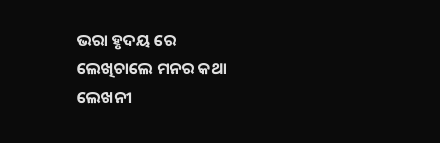ଭରା ହୃଦୟ ରେ
ଲେଖିଚାଲେ ମନର କଥା
ଲେଖନୀ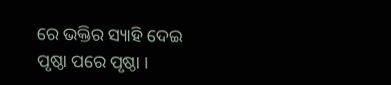ରେ ଭକ୍ତିର ସ୍ୟାହି ଦେଇ
ପୃଷ୍ଠା ପରେ ପୃଷ୍ଠା ।